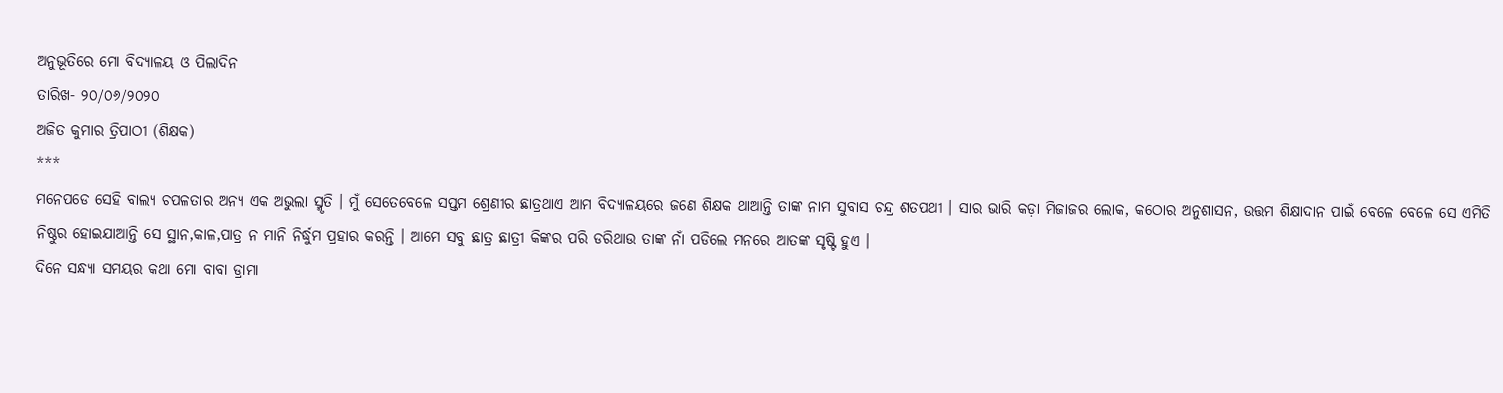ଅନୁଭୂତିରେ ମୋ ବିଦ୍ୟାଳୟ ଓ ପିଲାଦିନ
ତାରିଖ- ୨୦/୦୬/୨୦୨୦
ଅଜିତ କୁମାର ତ୍ରିପାଠୀ (ଶିକ୍ଷକ)
***
ମନେପଡେ ସେହି ବାଲ୍ୟ ଚପଳତାର ଅନ୍ୟ ଏକ ଅଭୁଲା ସ୍ମୃତି । ମୁଁ ସେତେବେଳେ ସପ୍ତମ ଶ୍ରେଣୀର ଛାତ୍ରଥାଏ ଆମ ବିଦ୍ୟାଳୟରେ ଜଣେ ଶିକ୍ଷକ ଥାଆନ୍ତି ତାଙ୍କ ନାମ ସୁବାସ ଚନ୍ଦ୍ର ଶତପଥୀ । ସାର ଭାରି କଡ଼ା ମିଜାଜର ଲୋକ, କଠୋର ଅନୁଶାସନ, ଉତ୍ତମ ଶିକ୍ଷାଦାନ ପାଇଁ ବେଳେ ବେଳେ ସେ ଏମିତି ନିଷ୍ଠୁର ହୋଇଯାଆନ୍ତି ସେ ସ୍ଥାନ,କାଳ,ପାତ୍ର ନ ମାନି ନିର୍ଦ୍ଧୁମ ପ୍ରହାର କରନ୍ତି । ଆମେ ସବୁ ଛାତ୍ର ଛାତ୍ରୀ କିଙ୍କର ପରି ଡରିଥାଉ ତାଙ୍କ ନାଁ ପଡିଲେ ମନରେ ଆତଙ୍କ ସୃଷ୍ଟି ହୁଏ ।
ଦିନେ ସନ୍ଧ୍ୟା ସମୟର କଥା ମୋ ବାବା ଡ୍ରାମା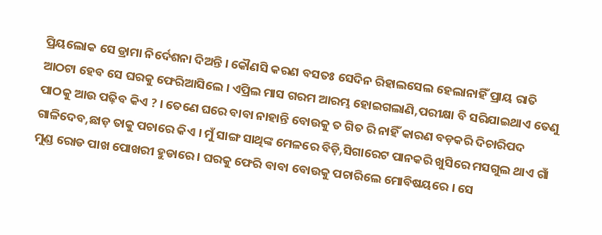ପ୍ରିୟଲୋକ ସେ ଡ୍ରାମା ନିର୍ଦେଶନା ଦିଅନ୍ତି । କୌଣସି କରଣ ବସତଃ ସେଦିନ ରିହାଲସେଲ ହେଲାନାହିଁ ପ୍ରାୟ ରାତି ଆଠଟା ହେବ ସେ ଘରକୁ ଫେରିଆସିଲେ । ଏପ୍ରିଲ ମାସ ଗରମ ଆରମ୍ଭ ହୋଇଗଲାଣି,ପରୀକ୍ଷା ବି ସରିଯାଇଥାଏ ତେଣୁ ପାଠକୁ ଆଉ ପଢ଼ିବ କିଏ ? । ତେଣେ ଘରେ ବାବା ନାହାନ୍ତି ବୋଉକୁ ତ ଗିତ ରି ନାହିଁ କାରଣ ବଡ଼କରି ଦିଚାରିପଦ ଗାଳିଦେବ,ଛାଡ଼ ତାକୁ ପଚାରେ କିଏ । ମୁଁ ସାଙ୍ଗ ସାଥିଙ୍କ ମେଳରେ ବିଡ଼ି,ସିଗାରେଟ ପାନକରି ଖୁସିରେ ମସଗୁଲ ଥାଏ ଗାଁ ମୁଣ୍ଡ ରୋଡ ପାଖ ପୋଖରୀ ହୁଡାରେ । ଘରକୁ ଫେରି ବାବା ବୋଉକୁ ପଚାରିଲେ ମୋବିଷୟରେ । ସେ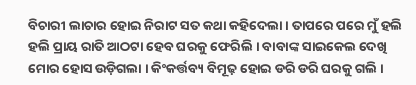ବିଚାରୀ ଲାଚାର ହୋଇ ନିରାଟ ସତ କଥା କହିଦେଲା । ତାପରେ ପରେ ମୁଁ ହଲି ହଲି ପ୍ରାୟ ରାତି ଆଠଟା ହେବ ଘରକୁ ଫେରିଲି । ବାବାଙ୍କ ସାଇକେଲ ଦେଖି ମୋର ହୋସ ଉଡ଼ିଗଲା । କିଂକର୍ତ୍ତବ୍ୟ ବିମୂଢ଼ ହୋଇ ଡରି ଡରି ଘରକୁ ଗଲି ।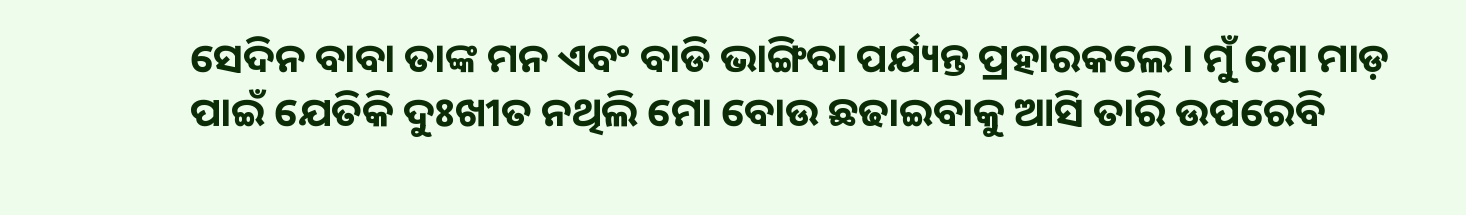ସେଦିନ ବାବା ତାଙ୍କ ମନ ଏବଂ ବାଡି ଭାଙ୍ଗିବା ପର୍ଯ୍ୟନ୍ତ ପ୍ରହାରକଲେ । ମୁଁ ମୋ ମାଡ଼ ପାଇଁ ଯେତିକି ଦୁଃଖୀତ ନଥିଲି ମୋ ବୋଉ ଛଢାଇବାକୁ ଆସି ତାରି ଉପରେବି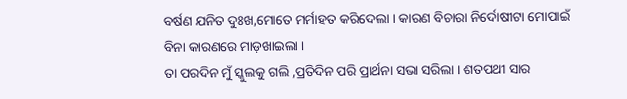ବର୍ଷଣ ଯନିତ ଦୁଃଖ,ମୋତେ ମର୍ମାହତ କରିଦେଲା । କାରଣ ବିଚାରା ନିର୍ଦୋଷୀଟା ମୋପାଇଁ ବିନା କାରଣରେ ମାଡ଼ଖାଇଲା ।
ତା ପରଦିନ ମୁଁ ସ୍କୁଲକୁ ଗଲି ,ପ୍ରତିଦିନ ପରି ପ୍ରାର୍ଥନା ସଭା ସରିଲା । ଶତପଥୀ ସାର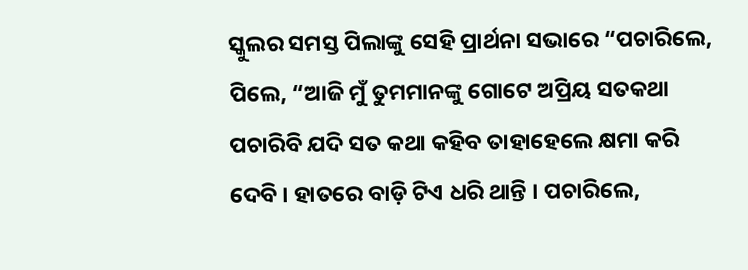ସ୍କୁଲର ସମସ୍ତ ପିଲାଙ୍କୁ ସେହି ପ୍ରାର୍ଥନା ସଭାରେ “ପଚାରିଲେ, ପିଲେ, “ଆଜି ମୁଁ ତୁମମାନଙ୍କୁ ଗୋଟେ ଅପ୍ରିୟ ସତକଥା ପଚାରିବି ଯଦି ସତ କଥା କହିବ ତାହାହେଲେ କ୍ଷମା କରି ଦେବି । ହାତରେ ବାଡ଼ି ଟିଏ ଧରି ଥାନ୍ତି । ପଚାରିଲେ,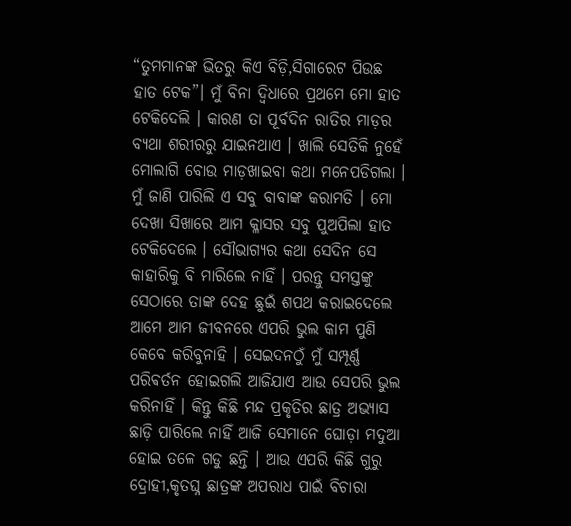“ତୁମମାନଙ୍କ ଭିତରୁ କିଏ ବିଡ଼ି,ସିଗାରେଟ ପିଉଛ ହାତ ଟେକ”। ମୁଁ ବିନା ଦ୍ଵିଧାରେ ପ୍ରଥମେ ମୋ ହାତ ଟେକିଦେଲି । କାରଣ ତା ପୂର୍ବଦିନ ରାତିର ମାଡ଼ର ବ୍ୟଥା ଶରୀରରୁ ଯାଇନଥାଏ । ଖାଲି ସେତିକି ନୁହେଁ ମୋଲାଗି ବୋଉ ମାଡ଼ଖାଇବା କଥା ମନେପଡିଗଲା । ମୁଁ ଜାଣି ପାରିଲି ଏ ସବୁ ବାବାଙ୍କ କରାମତି । ମୋ ଦେଖା ସିଖାରେ ଆମ କ୍ଳାସର ସବୁ ପୁଅପିଲା ହାତ ଟେକିଦେଲେ । ସୌଭାଗ୍ୟର କଥା ସେଦିନ ସେ କାହାରିକୁ ବି ମାରିଲେ ନାହିଁ । ପରନ୍ତୁ ସମସ୍ତଙ୍କୁ ସେଠାରେ ତାଙ୍କ ଦେହ ଛୁଇଁ ଶପଥ କରାଇଦେଲେ ଆମେ ଆମ ଜୀବନରେ ଏପରି ଭୁଲ କାମ ପୁଣି କେବେ କରିବୁନାହି । ସେଇଦନଠୁଁ ମୁଁ ସମ୍ପୂର୍ଣ୍ଣ ପରିଵର୍ତନ ହୋଇଗଲି ଆଜିଯାଏ ଆଉ ସେପରି ଭୁଲ କରିନାହିଁ । କିନ୍ତୁ କିଛି ମନ୍ଦ ପ୍ରକୃତିର ଛାତ୍ର ଅଭ୍ୟାସ ଛାଡ଼ି ପାରିଲେ ନାହିଁ ଆଜି ସେମାନେ ଘୋଡ଼ା ମଦୁଆ ହୋଇ ତଳେ ଗଡୁ ଛନ୍ତି । ଆଉ ଏପରି କିଛି ଗୁରୁ ଦ୍ରୋହୀ,କୃତଘ୍ନ ଛାତ୍ରଙ୍କ ଅପରାଧ ପାଇଁ ବିଚାରା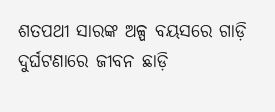ଶତପଥୀ ସାରଙ୍କ ଅଳ୍ପ ବୟସରେ ଗାଡ଼ି ଦୁର୍ଘଟଣାରେ ଜୀବନ ଛାଡ଼ି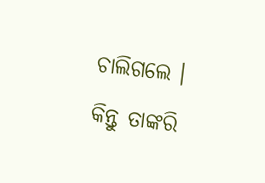ଚାଲିଗଲେ । କିନ୍ତୁ ତାଙ୍କରି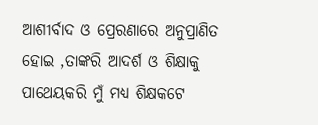ଆଶୀର୍ବାଦ ଓ ପ୍ରେରଣାରେ ଅନୁପ୍ରାଣିତ ହୋଇ ,ତାଙ୍କରି ଆଦର୍ଶ ଓ ଶିକ୍ଷାକୁ ପାଥେୟକରି ମୁଁ ମଧ୍ୟ ଶିକ୍ଷକଟେ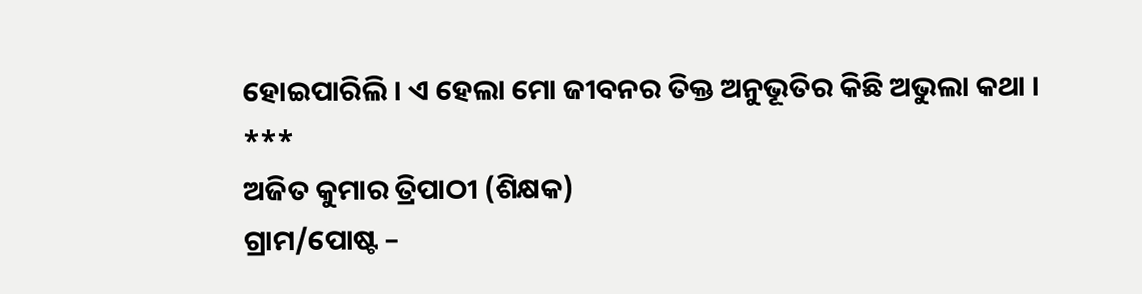ହୋଇପାରିଲି । ଏ ହେଲା ମୋ ଜୀବନର ତିକ୍ତ ଅନୁଭୂତିର କିଛି ଅଭୁଲା କଥା ।
***
ଅଜିତ କୁମାର ତ୍ରିପାଠୀ (ଶିକ୍ଷକ)
ଗ୍ରାମ/ପୋଷ୍ଟ –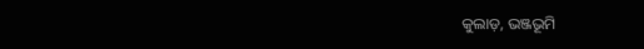କୁଲାଡ଼, ଭଞ୍ଜଭୂମି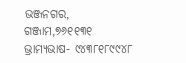ଭଞ୍ଜନଗର, ଗଞ୍ଜାମ,୭୬୧୧୩୧
ଭ୍ରାମ୍ୟଭାଷ- ୯୪୩୮୧୮୯୯୪୮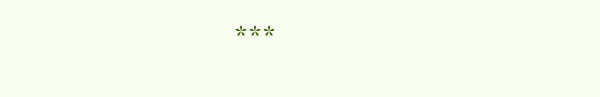***